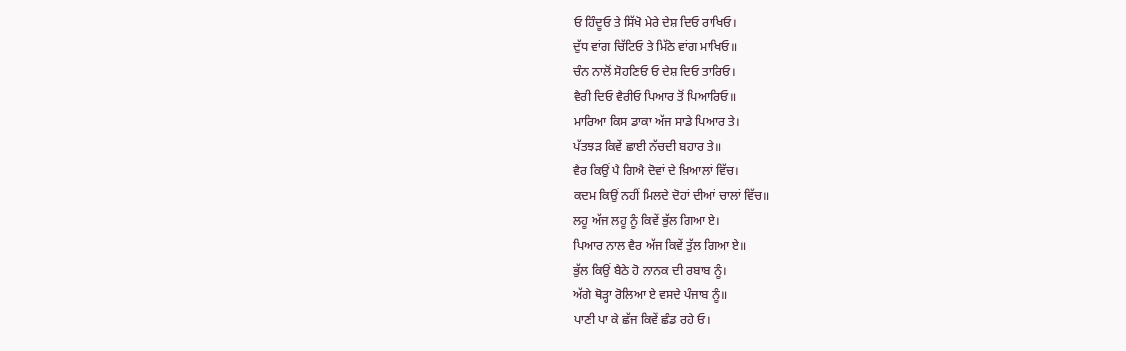ਓ ਹਿੰਦੂਓ ਤੇ ਸਿੱਖੋ ਮੇਰੇ ਦੇਸ਼ ਦਿਓ ਰਾਖਿਓ।
ਦੁੱਧ ਵਾਂਗ ਚਿੱਟਿਓ ਤੇ ਮਿੱਠੇ ਵਾਂਗ ਮਾਖਿਓ॥
ਚੰਨ ਨਾਲੋਂ ਸੋਹਣਿਓ ਓ ਦੇਸ਼ ਦਿਓ ਤਾਰਿਓ।
ਵੈਰੀ ਦਿਓ ਵੈਰੀਓ ਪਿਆਰ ਤੋਂ ਪਿਆਰਿਓ॥
ਮਾਰਿਆ ਕਿਸ ਡਾਕਾ ਅੱਜ ਸਾਡੇ ਪਿਆਰ ਤੇ।
ਪੱਤਝੜ ਕਿਵੇਂ ਛਾਈ ਨੱਚਦੀ ਬਹਾਰ ਤੇ॥
ਵੈਰ ਕਿਉਂ ਪੈ ਗਿਐ ਦੋਵਾਂ ਦੇ ਖ਼ਿਆਲਾਂ ਵਿੱਚ।
ਕਦਮ ਕਿਉਂ ਨਹੀਂ ਮਿਲਦੇ ਦੋਹਾਂ ਦੀਆਂ ਚਾਲਾਂ ਵਿੱਚ॥
ਲਹੂ ਅੱਜ ਲਹੂ ਨੂੰ ਕਿਵੇਂ ਭੁੱਲ ਗਿਆ ਏ।
ਪਿਆਰ ਨਾਲ ਵੈਰ ਅੱਜ ਕਿਵੇਂ ਤੁੱਲ ਗਿਆ ਏ॥
ਭੁੱਲ ਕਿਉਂ ਬੈਠੇ ਹੋ ਨਾਨਕ ਦੀ ਰਬਾਬ ਨੂੰ।
ਅੱਗੇ ਥੋੜ੍ਹਾ ਰੋਲਿਆ ਏ ਵਸਦੇ ਪੰਜਾਬ ਨੂੰ॥
ਪਾਣੀ ਪਾ ਕੇ ਛੱਜ ਕਿਵੇਂ ਛੰਡ ਰਹੇ ਓ।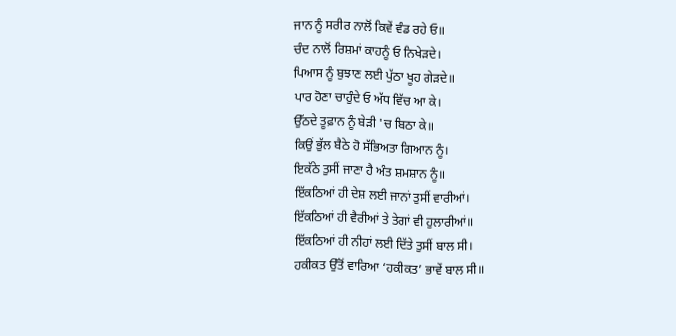ਜਾਨ ਨੂੰ ਸਰੀਰ ਨਾਲੋਂ ਕਿਵੇਂ ਵੰਡ ਰਹੇ ਓ॥
ਚੰਦ ਨਾਲੋਂ ਰਿਸ਼ਮਾਂ ਕਾਹਨੂੰ ਓ ਨਿਖੇੜਦੇ।
ਪਿਆਸ ਨੂੰ ਬੁਝਾਣ ਲਈ ਪੁੱਠਾ ਖੂਹ ਗੇੜਦੇ॥
ਪਾਰ ਹੋਣਾ ਚਾਹੁੰਦੇ ਓ ਅੱਧ ਵਿੱਚ ਆ ਕੇ।
ਉੱਠਦੇ ਤੂਫ਼ਾਨ ਨੂੰ ਬੇੜੀ 'ਚ ਬਿਠਾ ਕੇ॥
ਕਿਉਂ ਭੁੱਲ ਬੈਠੇ ਹੋ ਸੱਭਿਅਤਾ ਗਿਆਨ ਨੂੰ।
ਇਕੱਠੇ ਤੁਸੀਂ ਜਾਣਾ ਹੈ ਅੰਤ ਸ਼ਮਸ਼ਾਨ ਨੂੰ॥
ਇੱਕਠਿਆਂ ਹੀ ਦੇਸ਼ ਲਈ ਜਾਨਾਂ ਤੁਸੀਂ ਵਾਰੀਆਂ।
ਇੱਕਠਿਆਂ ਹੀ ਵੈਰੀਆਂ ਤੇ ਤੇਗਾਂ ਵੀ ਹੁਲਾਰੀਆਂ॥
ਇੱਕਠਿਆਂ ਹੀ ਨੀਹਾਂ ਲਈ ਦਿੱਤੇ ਤੁਸੀਂ ਬਾਲ ਸੀ।
ਹਕੀਕਤ ਉੱਤੋਂ ਵਾਰਿਆ ‘ਹਕੀਕਤ’ ਭਾਵੇਂ ਬਾਲ ਸੀ॥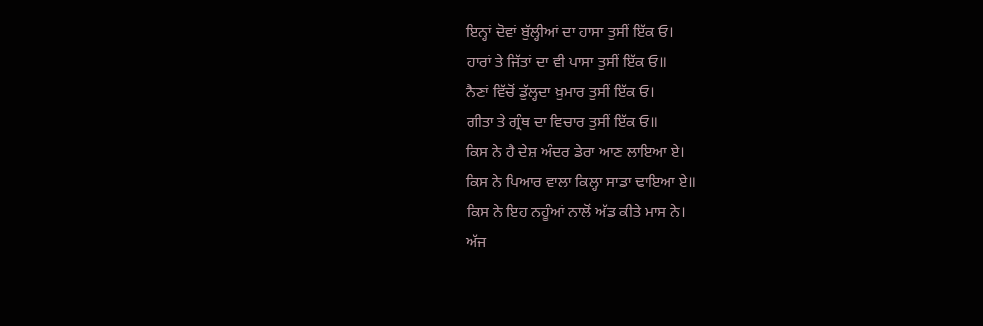ਇਨ੍ਹਾਂ ਦੋਵਾਂ ਬੁੱਲ੍ਹੀਆਂ ਦਾ ਹਾਸਾ ਤੁਸੀਂ ਇੱਕ ਓ।
ਹਾਰਾਂ ਤੇ ਜਿੱਤਾਂ ਦਾ ਵੀ ਪਾਸਾ ਤੁਸੀਂ ਇੱਕ ਓ॥
ਨੈਣਾਂ ਵਿੱਚੋਂ ਡੁੱਲ੍ਹਦਾ ਖ਼ੁਮਾਰ ਤੁਸੀਂ ਇੱਕ ਓ।
ਗੀਤਾ ਤੇ ਗ੍ਰੰਥ ਦਾ ਵਿਚਾਰ ਤੁਸੀਂ ਇੱਕ ਓ॥
ਕਿਸ ਨੇ ਹੈ ਦੇਸ਼ ਅੰਦਰ ਡੇਰਾ ਆਣ ਲਾਇਆ ਏ।
ਕਿਸ ਨੇ ਪਿਆਰ ਵਾਲਾ ਕਿਲ੍ਹਾ ਸਾਡਾ ਢਾਇਆ ਏ॥
ਕਿਸ ਨੇ ਇਹ ਨਹੂੰਆਂ ਨਾਲੋਂ ਅੱਡ ਕੀਤੇ ਮਾਸ ਨੇ।
ਅੱਜ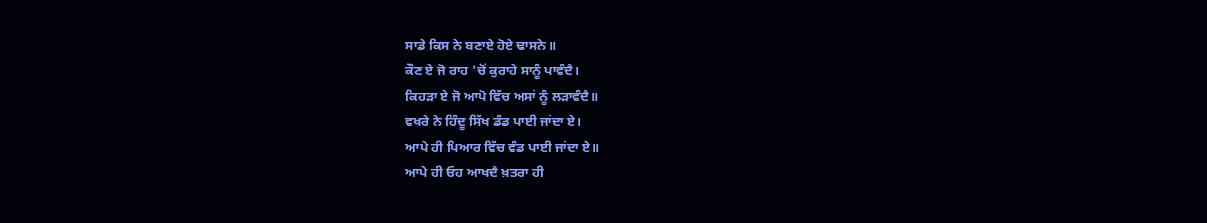ਸਾਡੇ ਕਿਸ ਨੇ ਬਣਾਏ ਹੋਏ ਢਾਸਨੇ॥
ਕੌਣ ਏ ਜੋ ਰਾਹ 'ਚੋਂ ਕੁਰਾਹੇ ਸਾਨੂੰ ਪਾਵੰਦੈ।
ਕਿਹੜਾ ਏ ਜੋ ਆਪੋ ਵਿੱਚ ਅਸਾਂ ਨੂੰ ਲੜਾਵੰਦੈ॥
ਵਖਰੇ ਨੇ ਹਿੰਦੂ ਸਿੱਖ ਡੰਡ ਪਾਈ ਜਾਂਦਾ ਏ।
ਆਪੇ ਹੀ ਪਿਆਰ ਵਿੱਚ ਵੰਡ ਪਾਈ ਜਾਂਦਾ ਏ॥
ਆਪੇ ਹੀ ਓਹ ਆਖਦੈ ਖ਼ਤਰਾ ਹੀ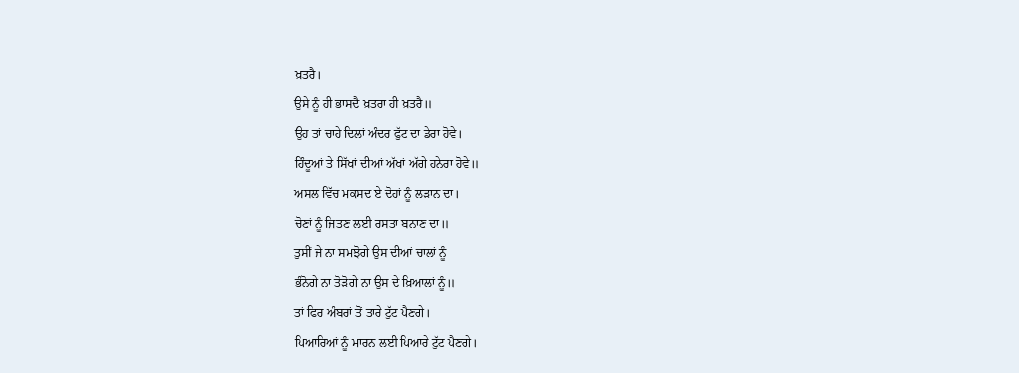ਖ਼ਤਰੈ।
ਉਸੇ ਨੂੰ ਹੀ ਭਾਸਦੈ ਖ਼ਤਰਾ ਹੀ ਖ਼ਤਰੈ॥
ਉਹ ਤਾਂ ਚਾਹੇ ਦਿਲਾਂ ਅੰਦਰ ਫੁੱਟ ਦਾ ਡੇਰਾ ਹੋਵੇ।
ਹਿੰਦੂਆਂ ਤੇ ਸਿੱਖਾਂ ਦੀਆਂ ਅੱਖਾਂ ਅੱਗੇ ਹਨੇਰਾ ਹੋਵੇ॥
ਅਸਲ ਵਿੱਚ ਮਕਸਦ ਏ ਦੋਹਾਂ ਨੂੰ ਲੜਾਨ ਦਾ।
ਚੋਣਾਂ ਨੂੰ ਜਿਤਣ ਲਈ ਰਸਤਾ ਬਨਾਣ ਦਾ॥
ਤੁਸੀਂ ਜੇ ਨਾ ਸਮਝੋਗੇ ਉਸ ਦੀਆਂ ਚਾਲਾਂ ਨੂੰ
ਭੰਨੋਗੇ ਨਾ ਤੋੜੋਗੇ ਨਾ ਉਸ ਦੇ ਖ਼ਿਆਲਾਂ ਨੂੰ॥
ਤਾਂ ਫਿਰ ਅੰਬਰਾਂ ਤੋਂ ਤਾਰੇ ਟੁੱਟ ਪੈਣਗੇ।
ਪਿਆਰਿਆਂ ਨੂੰ ਮਾਰਨ ਲਈ ਪਿਆਰੇ ਟੁੱਟ ਪੈਣਗੇ।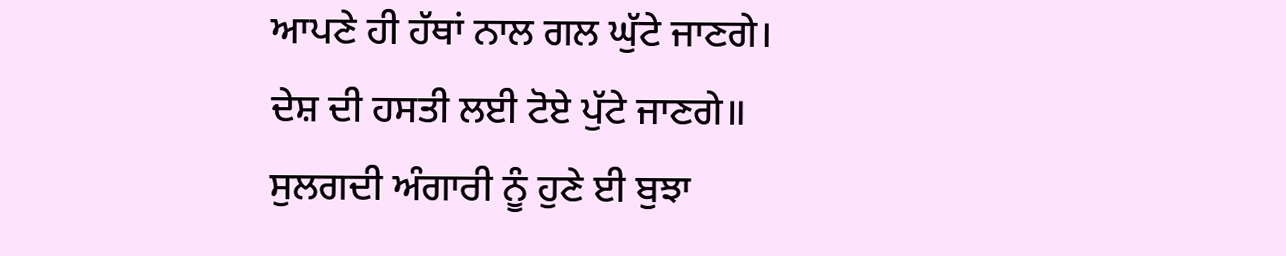ਆਪਣੇ ਹੀ ਹੱਥਾਂ ਨਾਲ ਗਲ ਘੁੱਟੇ ਜਾਣਗੇ।
ਦੇਸ਼ ਦੀ ਹਸਤੀ ਲਈ ਟੋਏ ਪੁੱਟੇ ਜਾਣਗੇ॥
ਸੁਲਗਦੀ ਅੰਗਾਰੀ ਨੂੰ ਹੁਣੇ ਈ ਬੁਝਾ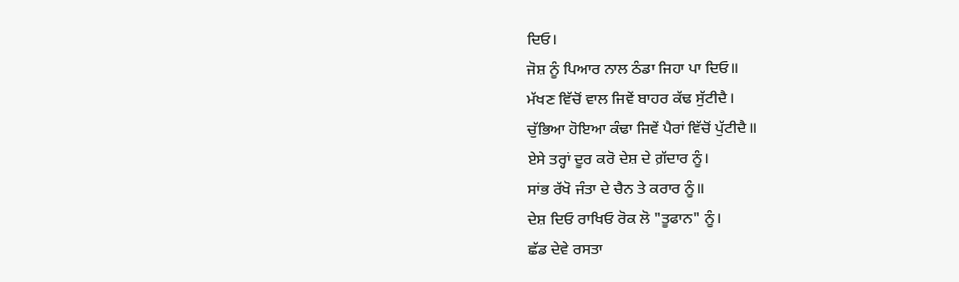ਦਿਓ।
ਜੋਸ਼ ਨੂੰ ਪਿਆਰ ਨਾਲ ਠੰਡਾ ਜਿਹਾ ਪਾ ਦਿਓ॥
ਮੱਖਣ ਵਿੱਚੋਂ ਵਾਲ ਜਿਵੇਂ ਬਾਹਰ ਕੱਢ ਸੁੱਟੀਦੈ।
ਚੁੱਭਿਆ ਹੋਇਆ ਕੰਢਾ ਜਿਵੇਂ ਪੈਰਾਂ ਵਿੱਚੋਂ ਪੁੱਟੀਦੈ॥
ਏਸੇ ਤਰ੍ਹਾਂ ਦੂਰ ਕਰੋ ਦੇਸ਼ ਦੇ ਗ਼ੱਦਾਰ ਨੂੰ।
ਸਾਂਭ ਰੱਖੋ ਜੰਤਾ ਦੇ ਚੈਨ ਤੇ ਕਰਾਰ ਨੂੰ॥
ਦੇਸ਼ ਦਿਓ ਰਾਖਿਓ ਰੋਕ ਲੋ "ਤੂਫਾਨ" ਨੂੰ।
ਛੱਡ ਦੇਵੇ ਰਸਤਾ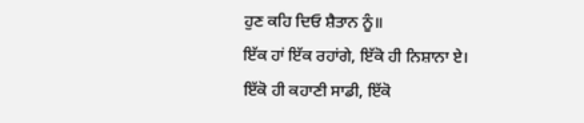ਹੁਣ ਕਹਿ ਦਿਓ ਸ਼ੈਤਾਨ ਨੂੰ॥
ਇੱਕ ਹਾਂ ਇੱਕ ਰਹਾਂਗੇ, ਇੱਕੋ ਹੀ ਨਿਸ਼ਾਨਾ ਏ।
ਇੱਕੋ ਹੀ ਕਹਾਣੀ ਸਾਡੀ, ਇੱਕੋ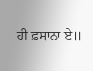ਹੀ ਫ਼ਸਾਨਾ ਏ॥